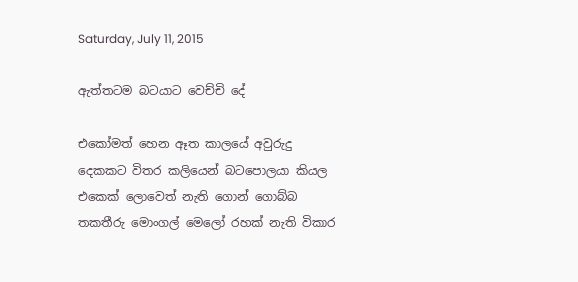Saturday, July 11, 2015

ඇත්තටම බටයාට වෙච්චි දේ

එකෝමත් හෙන ඈත කාලයේ අවුරුදු දෙකකට විතර කලියෙන් බටපොලයා කියල එකෙක් ලොවෙත් නැති ගොන් ගොබ්බ තකතීරු මොංගල් මෙලෝ රහක් නැති විකාර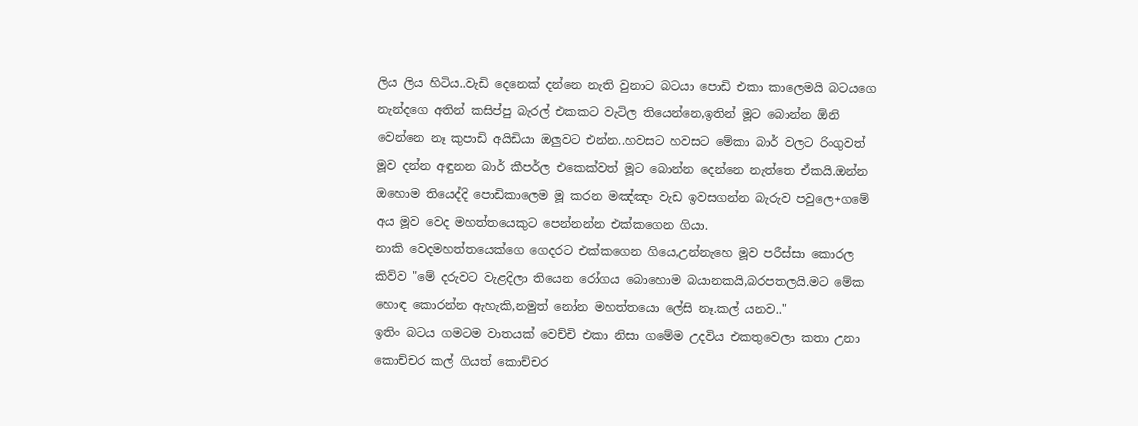ලිය ලිය හිටිය..වැඩි දෙනෙක් දන්නෙ නැති වුනාට බටයා පොඩි එකා කාලෙමයි බටයගෙ නැන්දගෙ අතින් කසිප්පු බැරල් එකකට වැටිල තියෙන්නෙ,ඉතින් මූට බොන්න ඕනි වෙන්නෙ නෑ කුපාඩි අයිඩියා ඔලුවට එන්න..හවසට හවසට මේකා බාර් වලට රිංගුවත් මූව දන්න අඳුනන බාර් කීපර්ල එකෙක්වත් මූට බොන්න දෙන්නෙ නැත්තෙ ඒකයි.ඔන්න ඔහොම තියෙද්දි පොඩිකාලෙම මූ කරන මඤ්ඤං වැඩ ඉවසගන්න බැරුව පවුලෙ+ගමේ අය මූව වෙද මහත්තයෙකුට පෙන්නන්න එක්කගෙන ගියා.
නාකි වෙදමහත්තයෙක්ගෙ ගෙදරට එක්කගෙන ගියෙ,උන්නැහෙ මූව පරීස්සා කොරල කිව්ව "මේ දරුවට වැළදිලා තියෙන රෝගය බොහොම බයානකයි,බරපතලයි.මට මේක හොඳ කොරන්න ඇහැකි,නමුත් නෝන මහත්තයො ලේසි නෑ.කල් යනව.."
ඉතිං බටය ගමටම වාතයක් වෙච්චි එකා නිසා ගමේම උදවිය එකතුවෙලා කතා උනා කොච්චර කල් ගියත් කොච්චර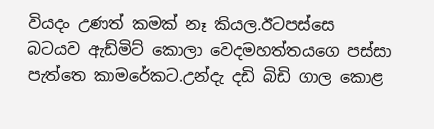වියදං උණත් කමක් නෑ කියල.ඊටපස්සෙ බටයව ඇඩ්මිට් කොලා වෙදමහත්තයගෙ පස්සා පැත්තෙ කාමරේකට.උන්දැ දඩි බිඩි ගාල කොළ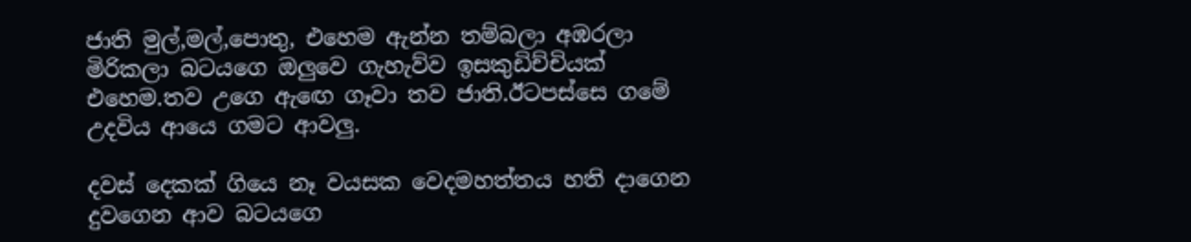ජාති මුල්,මල්,පොතු, එහෙම ඇන්න තම්බලා අඹරලා මිරිකලා බටයගෙ ඔලුවෙ ගැහැව්ව ඉසකුඩිච්චියක් එහෙම.තව උගෙ ඇඟෙ ගෑවා තව ජාති.ඊටපස්සෙ ගමේ උදවිය ආයෙ ගමට ආවලු.

දවස් දෙකක් ගියෙ නෑ වයසක වෙදමහත්තය හති දාගෙන දුවගෙන ආව බටයගෙ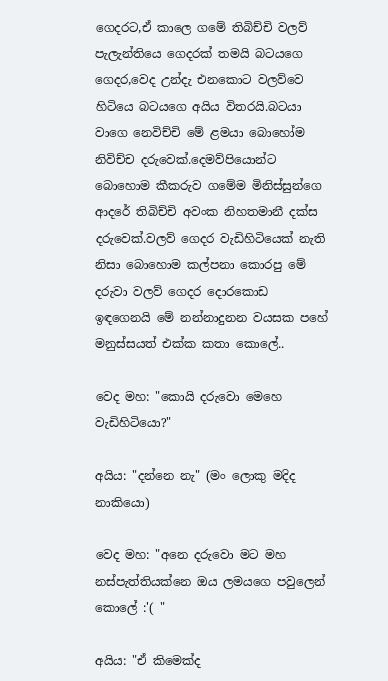ගෙදරට,ඒ කාලෙ ගමේ තිබිච්චි වලව් පැලැන්තියෙ ගෙදරක් තමයි බටයගෙ ගෙදර,වෙද උන්දැ එනකොට වලව්වෙ හිටියෙ බටයගෙ අයිය විතරයි.බටයා වාගෙ නෙවිච්චි මේ ළමයා බොහෝම නිවිච්ච දරුවෙක්.දෙමව්පියොන්ට බොහොම කීකරුව ගමේම මිනිස්සුන්ගෙ ආදරේ තිබිච්චි අවංක නිහතමානී දක්ස දරුවෙක්.වලව් ගෙදර වැඩිහිටියෙක් නැති නිසා බොහොම කල්පනා කොරපු මේ දරුවා වලව් ගෙදර දොරකොඩ ඉඳගෙනයි මේ නන්නාදුනන වයසක පහේ මනුස්සයත් එක්ක කතා කොලේ..

වෙද මහ: "කොයි දරුවො මෙහෙ වැඩිහිටියො?"

අයිය: "දන්නෙ නැ" (මං ලොකු මදිද නාකියො)

වෙද මහ: "අනෙ දරුවො මට මහ නස්පැත්තියක්නෙ ඔය ලමයගෙ පවුලෙන් කොලේ :'( "

අයිය: "ඒ කිමෙක්ද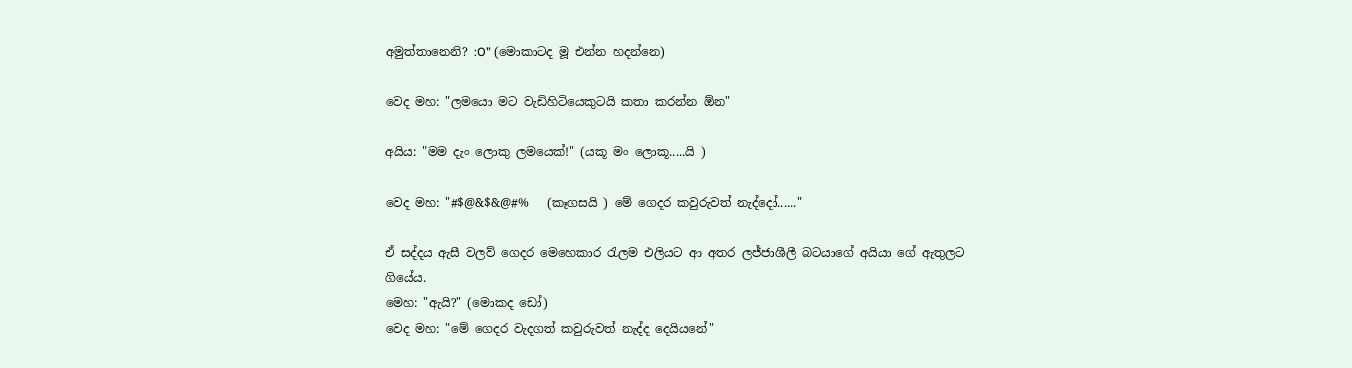අමුත්තානෙනි? :O" (මොකාටද මූ එන්න හදන්නෙ)

වෙද මහ: "ලමයො මට වැඩිහිටියෙකුටයි කතා කරන්න ඕන"

අයිය: "මම දැං ලොකු ලමයෙක්!" (යකූ මං ලොකූ.....යි )

වෙද මහ: "#$@&$&@#%   (කෑගසයි ) මේ ගෙදර කවුරුවත් නැද්දෝ......"

ඒ සද්දය ඇසී වලව් ගෙදර මෙහෙකාර රැලම එලියට ආ අතර ලජ්ජාශීලී බටයාගේ අයියා ගේ ඇතුලට ගියේය.
මෙහ: "ඇයි?" (මොකද ඩෝ)
වෙද මහ: "මේ ගෙදර වැදගත් කවුරුවත් නැද්ද දෙයියනේ"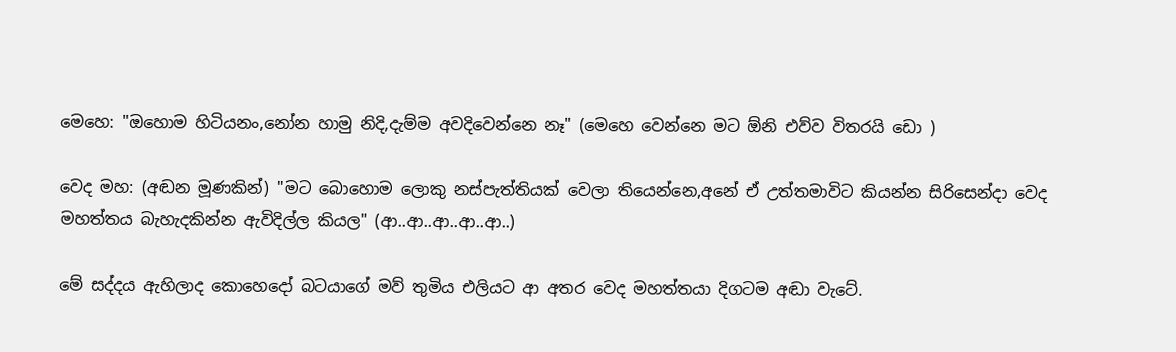මෙහෙ: "ඔහොම හිටියනං,නෝන හාමු නිදි,දැම්ම අවදිවෙන්නෙ නෑ" (මෙහෙ වෙන්නෙ මට ඕනි එව්ව විතරයි ඩො )

වෙද මහ: (අඬන මූණකින්) "මට බොහොම ලොකු නස්පැත්තියක් වෙලා තියෙන්නෙ,අනේ ඒ උත්තමාවිට කියන්න සිරිසෙන්දා වෙද මහත්තය බැහැදකින්න ඇවිදිල්ල කියල" (ආ..ආ..ආ..ආ..ආ..)

මේ සද්දය ඇහිලාද කොහෙදෝ බටයාගේ මව් තුමිය එලියට ආ අතර වෙද මහත්තයා දිගටම අඬා වැටේ.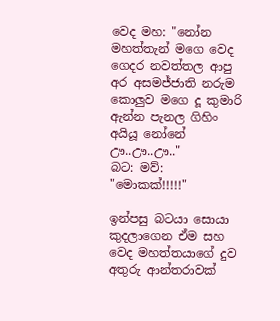වෙද මහ: "නෝන මහත්තැන් මගෙ වෙද ගෙදර නවත්තල ආපු අර අසමජ්ජාති නරුම කොලුව මගෙ දූ කුමාරි ඇන්න පැනල ගිහිං අයියූ නෝනේ ඌ..ඌ..ඌ.."
බට: මව්: "මොකක්!!!!!"

ඉන්පසු බටයා සොයා කුදලාගෙන ඒම සහ වෙද මහත්තයාගේ දුව අතුරු ආන්තරාවක්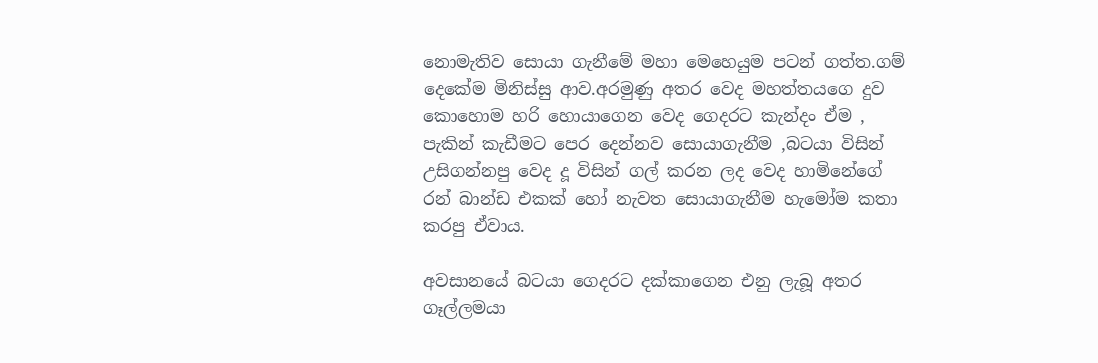නොමැතිව සොයා ගැනීමේ මහා මෙහෙයුම පටන් ගත්ත.ගම් දෙකේම මිනිස්සු ආව.අරමුණු අතර වෙද මහත්තයගෙ දුව කොහොම හරි හොයාගෙන වෙද ගෙදරට කැන්දං ඒම , පැකින් කැඩීමට පෙර දෙන්නව සොයාගැනීම ,බටයා විසින් උසිගන්නපු වෙද දූ විසින් ගල් කරන ලද වෙද හාමිනේගේ රන් බාන්ඩ එකක් හෝ නැවත සොයාගැනීම හැමෝම කතා කරපු ඒවාය.

අවසානයේ බටයා ගෙදරට දක්කාගෙන එනු ලැබූ අතර ගෑල්ලමයා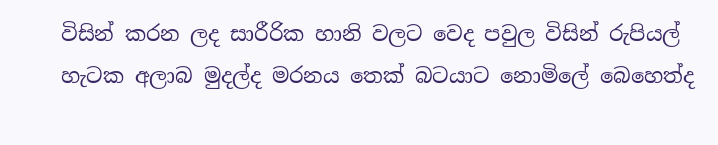විසින් කරන ලද සාරීරික හානි වලට වෙද පවුල විසින් රුපියල් හැටක අලාබ මුදල්ද මරනය තෙක් බටයාට නොමිලේ බෙහෙත්ද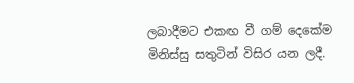ලබාදීමට එකඟ වී ගම් දෙකේම මිනිස්සු සතුටින් විසිර යන ලදී.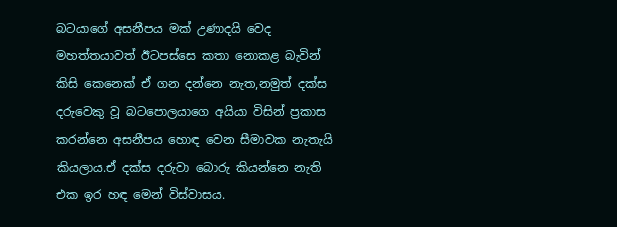බටයාගේ අසනීපය මක් උණාදයි වෙද මහත්තයාවත් ඊටපස්සෙ කතා නොකළ බැවින් කිසි කෙනෙක් ඒ ගන දන්නෙ නැත,නමුත් දක්ස දරුවෙකු වූ බටපොලයාගෙ අයියා විසින් ප්‍රකාස කරන්නෙ අසනීපය හොඳ වෙන සීමාවක නැතැයි කියලාය.ඒ දක්ස දරුවා බොරු කියන්නෙ නැති එක ඉර හඳ මෙන් විස්වාසය.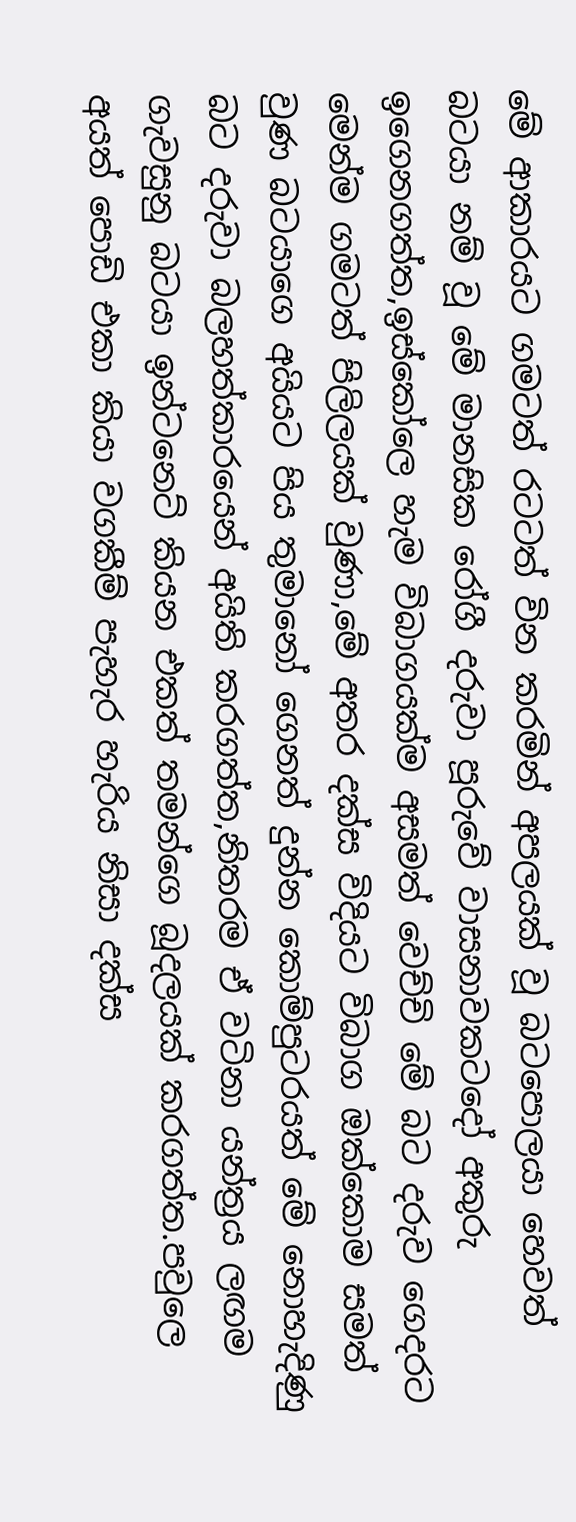මේ ආකාරයට ගමටත් රටටත් වින කරමින් අපලයක් වූ බටපොලයා හෙවත් බටයා නම් වූ මේ මානසික රෝගී දරුවා පූරුවේ වාසනාවකටදෝ අකුරු ඉගෙනගත්ත,ඉස්කෝලෙ හැම විබාගයක්ම අසමත් වෙච්චි මේ බට දරුව ගෙදරට මෙන්ම ගමටත් පිලිලයක් වුණා,මේ අතර දක්ස විදියට විබාග ඔක්කොම සමත් වුණ බටයාගෙ අයියට පිය තුමානෝ ගෙනත් දුන්න කොම්පුටරයත් මේ නොහැදිණු බට දරුවා බලහත්කාරයෙන් අයිති කරගත්ත,නිතරම ඒ වටිනා යන්ත්‍රය ලඟම ගැවසුනු බටයා ඉන්ටනෙට් කියන එකත් තමන්ගෙ බූදලයක් කරගත්ත.පවුලෙ අයත් පොඩි එකා කියා වගකීම් පැහැර හැරිය නිසා දක්ස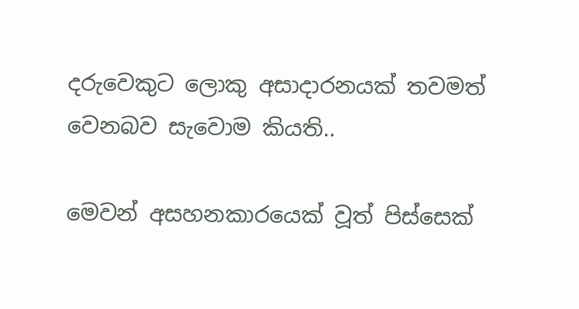දරුවෙකුට ලොකු අසාදාරනයක් තවමත් වෙනබව සැවොම කියති..

මෙවන් අසහනකාරයෙක් වූත් පිස්සෙක්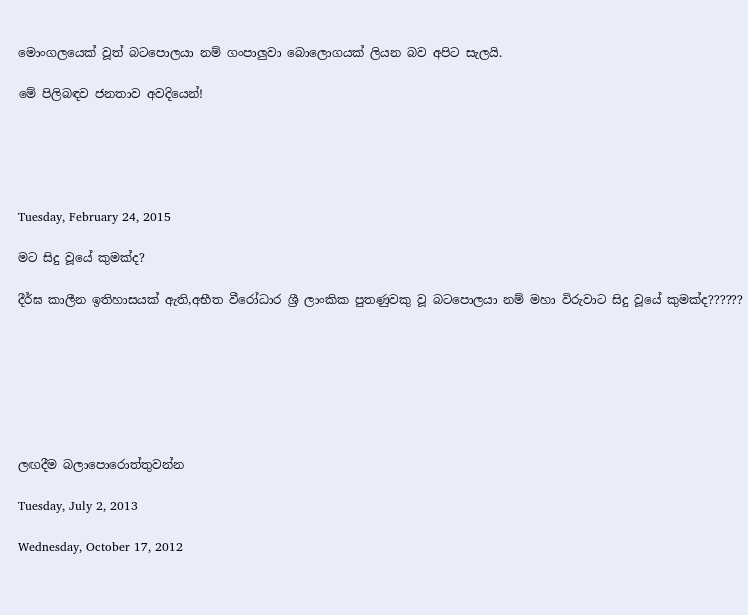මොංගලයෙක් වූත් බටපොලයා නම් ගංපාලුවා බොලොගයක් ලියන බව අපිට සැලයි.

මේ පිලිබඳව ජනතාව අවදියෙන්!





Tuesday, February 24, 2015

මට සිදු වූයේ කුමක්ද?

දීර්ඝ කාලීන ඉතිහාසයක් ඇති,අභීත වීරෝධාර ශ්‍රී ලාංකික පුතණුවකු වූ බටපොලයා නම් මහා විරුවාට සිදු වූයේ කුමක්ද??????







ලඟදීම බලාපොරොත්තුවන්න

Tuesday, July 2, 2013

Wednesday, October 17, 2012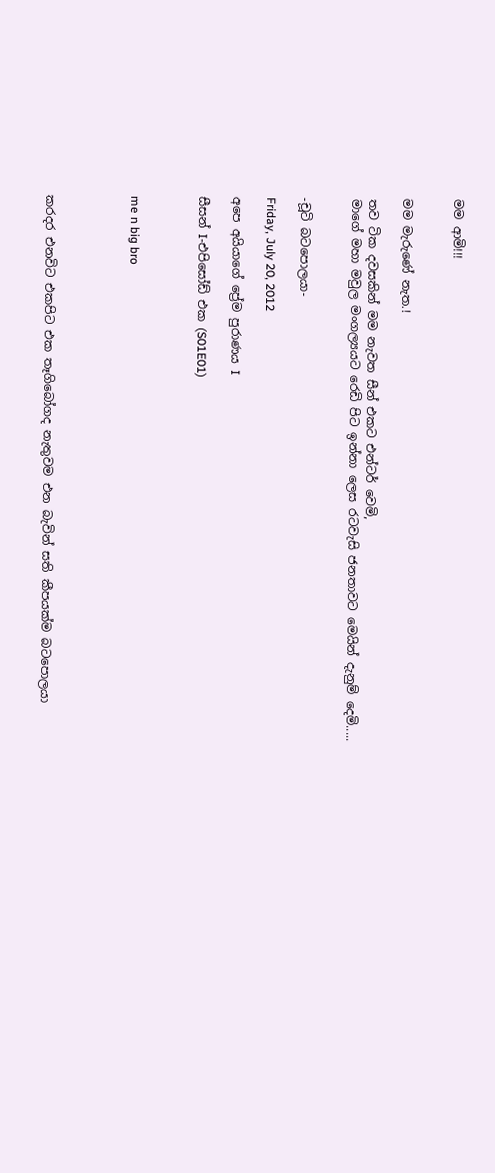මම ආමි!!!


මම මැරුණේ නැත.!

තව ටික දවසකින් මම නැවත සීන් එකට එන්ටර් වෙමි,
මාගේ මහා මවුල මංගල්‍යයට රෙඩි පිට ඉන්නා ලෙස රටවැසි ජනතාවට මෙයින් දැනුම් දෙමි.....


-චූටි බටපොලයා-

Friday, July 20, 2012

අපෙ අයියාගේ ප්‍රේම පුරාණය I

සීසන් I-එපිසෝඩ් එක (S01E01)



me n big bro




කරදර එනවිට එකපිට එක තෑගිබෝගද නැතුවම එන බැවින් සති කීපයක්ම බටපොලයා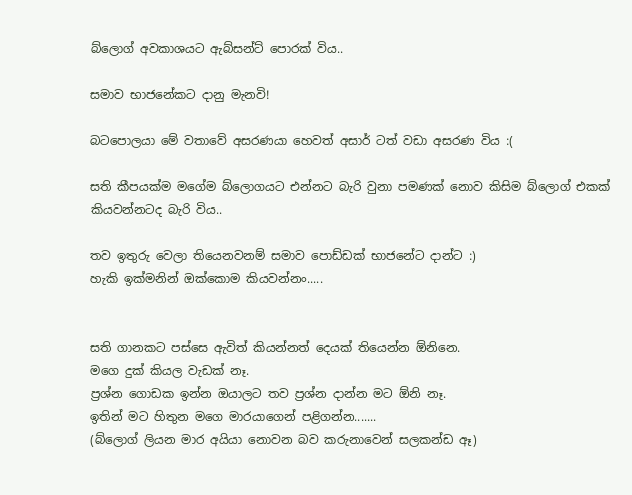බ්ලොග් අවකාශයට ඇබ්සන්ට් පොරක් විය..

සමාව භාජනේකට දානු මැනවි!

බටපොලයා මේ වතාවේ අසරණයා හෙවත් අසාර් ටත් වඩා අසරණ විය :(

සති කීපයක්ම මගේම බ්ලොගයට එන්නට බැරි වුනා පමණක් නොව කිසිම බ්ලොග් එකක් කියවන්නටද බැරි විය..

තව ඉතුරු වෙලා තියෙනවනම් සමාව පොඩ්ඩක් භාජනේට දාන්ට :)
හැකි ඉක්මනින් ඔක්කොම කියවන්නං.....


සති ගානකට පස්සෙ ඇවිත් කියන්නත් දෙයක් තියෙන්න ඕනිනෙ.
මගෙ දුක් කියල වැඩක් නෑ.
ප්‍රශ්න ගොඩක ඉන්න ඔයාලට තව ප්‍රශ්න දාන්න මට ඕනි නෑ.
ඉතින් මට හිතුන මගෙ මාරයාගෙන් පළිගන්න.......
(බ්ලොග් ලියන මාර අයියා නොවන බව කරුනාවෙන් සලකන්ඩ ඈ)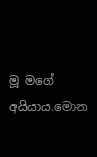මූ මගේ අයියාය.මොන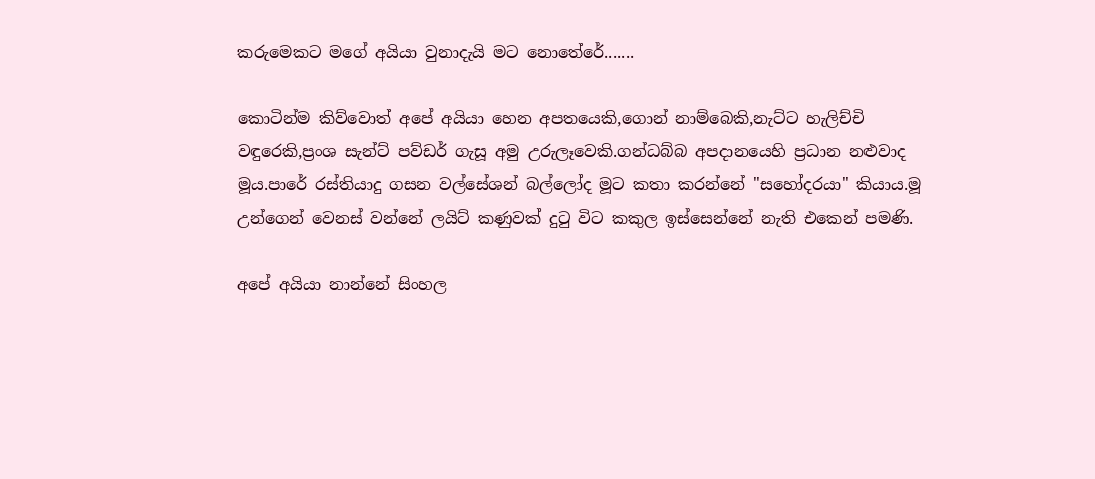කරුමෙකට මගේ අයියා වුනාදැයි මට නොතේරේ.......

කොටින්ම කිව්වොත් අපේ අයියා හෙන අපතයෙකි,ගොන් නාම්බෙකි,නැට්ට හැලිච්චි වඳුරෙකි,ප්‍රංශ සැන්ට් පව්ඩර් ගැසූ අමු උරුලෑවෙකි.ගන්ධබ්බ අපදානයෙහි ප්‍රධාන නළුවාද මූය.පාරේ රස්තියාදු ගසන වල්සේශන් බල්ලෝද මූට කතා කරන්නේ "සහෝදරයා" කියාය.මූ උන්ගෙන් වෙනස් වන්නේ ලයිට් කණුවක් දුටු විට කකුල ඉස්සෙන්නේ නැති එකෙන් පමණි.

අපේ අයියා නාන්නේ සිංහල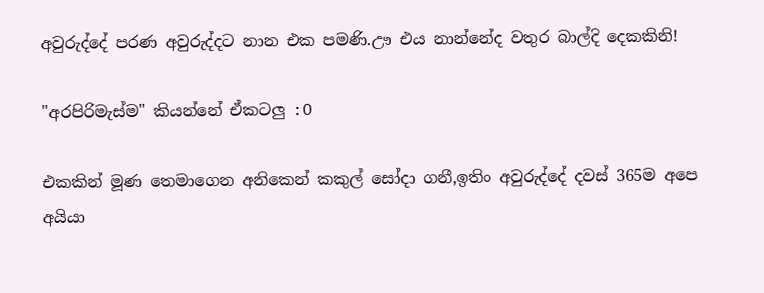අවුරුද්දේ පරණ අවුරුද්දට නාන එක පමණි.ඌ එය නාන්නේද වතුර බාල්දි දෙකකිනි!

"අරපිරිමැස්ම" කියන්නේ ඒකටලු :O

එකකින් මූණ තෙමාගෙන අනිකෙන් කකුල් සෝදා ගනී,ඉතිං අවුරුද්දේ දවස් 365ම අපෙ අයියා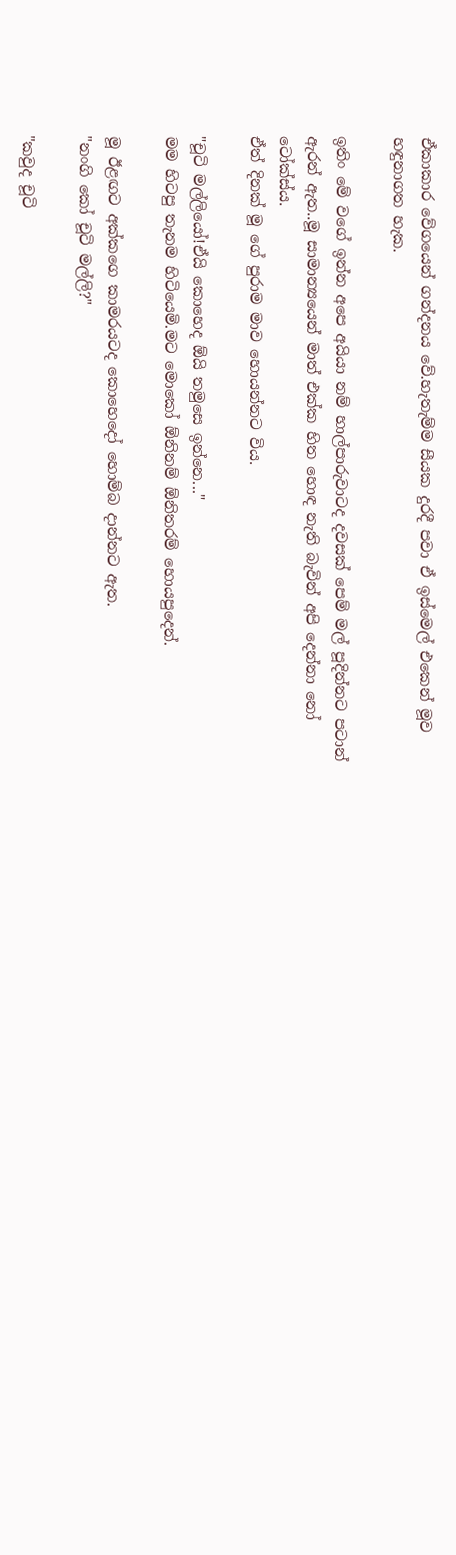ඒකාකාර වේගයෙන් ගන්දනය වේ.හැතැම්ම සීයක දුරදී පවා ඒ ඉස්මෙල් එකෙන් මූව හඳුනාගත හැක.

ඉතිං මේ වගේ ඉන්න අපෙ අයියා නම් හාල්පාරුවාටද දවසක් පෙම් මල් පූදින්නට පටාන් ඇරන් ඇත..මූ සාමාන්‍යයෙන් මාත් එක්ක හිත හොඳ නැති බැවින් අපි දෙන්නා නෝ ටෝක්ස්ය.
ඒත් දිනක් මූ ගේ පුරාම මාව හොයන්නට විය.

"චූටි මල්ලියෝ!ඒයි කොහෙද ඕයි තමුසෙ ඉන්නෙ..."
මම හිටපු තැනම හිටියෙමි.මට මොකෝ ඕනිනම් ඕනිතරම් හොයපුදෙන්.

මූ ඊළඟට අක්කගෙ කාමරයටද කොහෙදෝ හොම්බ දාන්නට ඇත.
"නංගි කෝ චූටි මල්ලි?"

"කවුද චූටි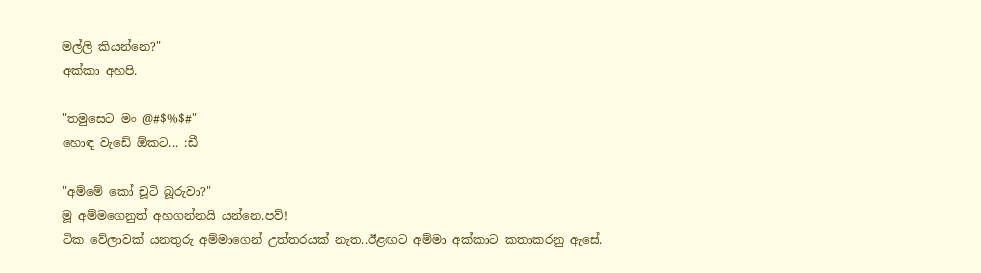මල්ලි කියන්නෙ?"
අක්කා අහපි.

"තමුසෙට මං @#$%$#"
හොඳ වැඩේ ඕකට... :ඩී

"අම්මේ කෝ චූටි බූරුවා?"
මූ අම්මගෙනුත් අහගන්නයි යන්නෙ.පව්!
ටික වේලාවක් යනතුරු අම්මාගෙන් උත්තරයක් නැත..ඊළඟට අම්මා අක්කාට කතාකරනු ඇසේ.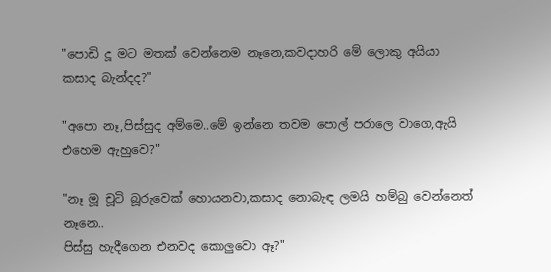"පොඩි දූ මට මතක් වෙන්නෙම නෑනෙ,කවදාහරි මේ ලොකු අයියා කසාද බැන්දද?"

"අපො නෑ,පිස්සුද අම්මෙ..මේ ඉන්නෙ තවම පොල් පරාලෙ වාගෙ,ඇයි එහෙම ඇහුවෙ?"

"නෑ මූ චූටි බූරුවෙක් හොයනවා,කසාද නොබැඳ ලමයි හම්බු වෙන්නෙත් නෑනෙ..
පිස්සු හැදීගෙන එනවද කොලුවො ඈ?"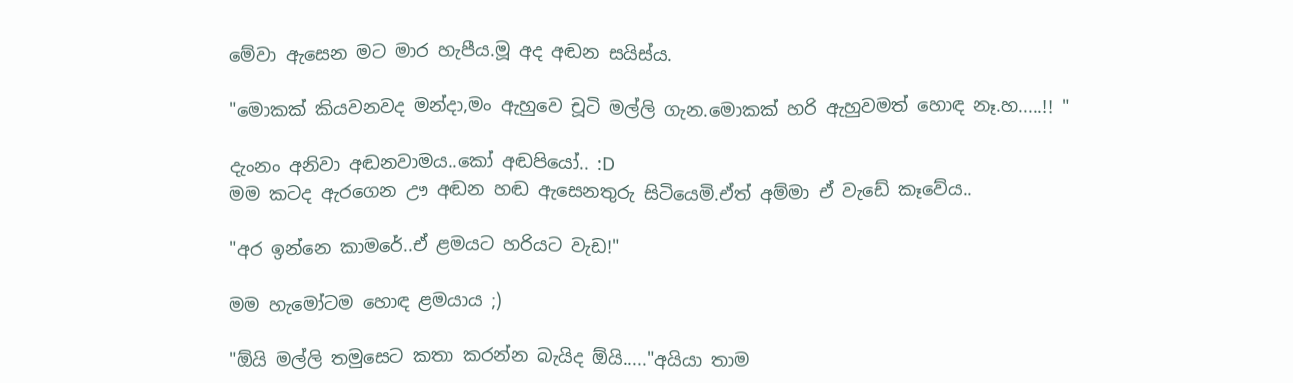මේවා ඇසෙන මට මාර හැපීය.මූ අද අඬන සයිස්ය.

"මොකක් කියවනවද මන්දා,මං ඇහුවෙ චූටි මල්ලි ගැන.මොකක් හරි ඇහුවමත් හොඳ නෑ.හ.....!! "

දැංනං අනිවා අඬනවාමය..කෝ අඬපියෝ.. :D
මම කටද ඇරගෙන ඌ අඬන හඬ ඇසෙනතුරු සිටියෙමි.ඒත් අම්මා ඒ වැඩේ කෑවේය..

"අර ඉන්නෙ කාමරේ..ඒ ළමයට හරියට වැඩ!"

මම හැමෝටම හොඳ ළමයාය ;)

"ඕයි මල්ලි තමුසෙට කතා කරන්න බැයිද ඕයි....."අයියා තාම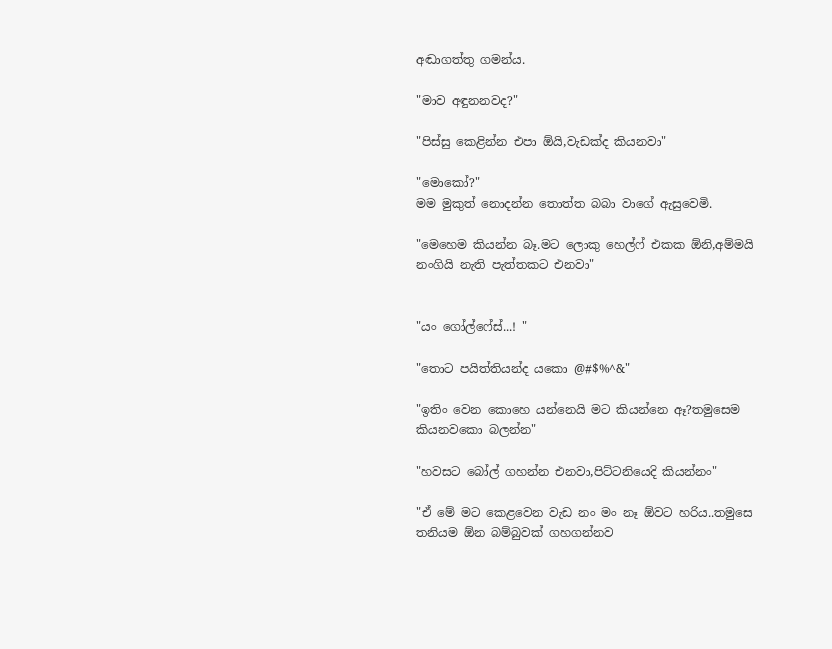අඬාගත්තු ගමන්ය.

"මාව අඳුනනවද?"

"පිස්සු කෙළින්න එපා ඕයි,වැඩක්ද කියනවා"

"මොකෝ?"
මම මුකුත් නොදන්න තොත්ත බබා වාගේ ඇසුවෙමි.

"මෙහෙම කියන්න බෑ.මට ලොකු හෙල්ෆ් එකක ඕනි,අම්මයි නංගියි නැති පැත්තකට එනවා"


"යං ගෝල්ෆේස්...! "

"තොට පයිත්තියන්ද යකො @#$%^&"

"ඉතිං වෙන කොහෙ යන්නෙයි මට කියන්නෙ ඈ?තමුසෙම කියනවකො බලන්න"

"හවසට බෝල් ගහන්න එනවා,පිට්ටනියෙදි කියන්නං"

"ඒ මේ මට කෙළවෙන වැඩ නං මං නෑ ඕවට හරිය..තමුසෙ තනියම ඕන බම්බුවක් ගහගන්නව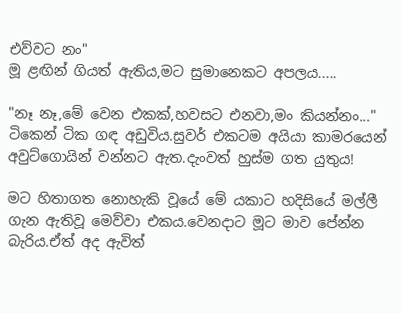එව්වට නං"
මූ ළඟින් ගියත් ඇතිය,මට සුමානෙකට අපලය.....

"නෑ නෑ,මේ වෙන එකක්,හවසට එනවා,මං කියන්නං..."
ටිකෙන් ටික ගඳ අඩුවිය.සුවර් එකටම අයියා කාමරයෙන් අවුට්ගොයින් වන්නට ඇත.දැංවත් හුස්ම ගත යුතුය!

මට හිතාගත නොහැකි වූයේ මේ යකාට හදිසියේ මල්ලී ගැන ඇතිවූ මෙව්වා එකය.වෙනදාට මූට මාව පේන්න බැරිය.ඒත් අද ඇවිත්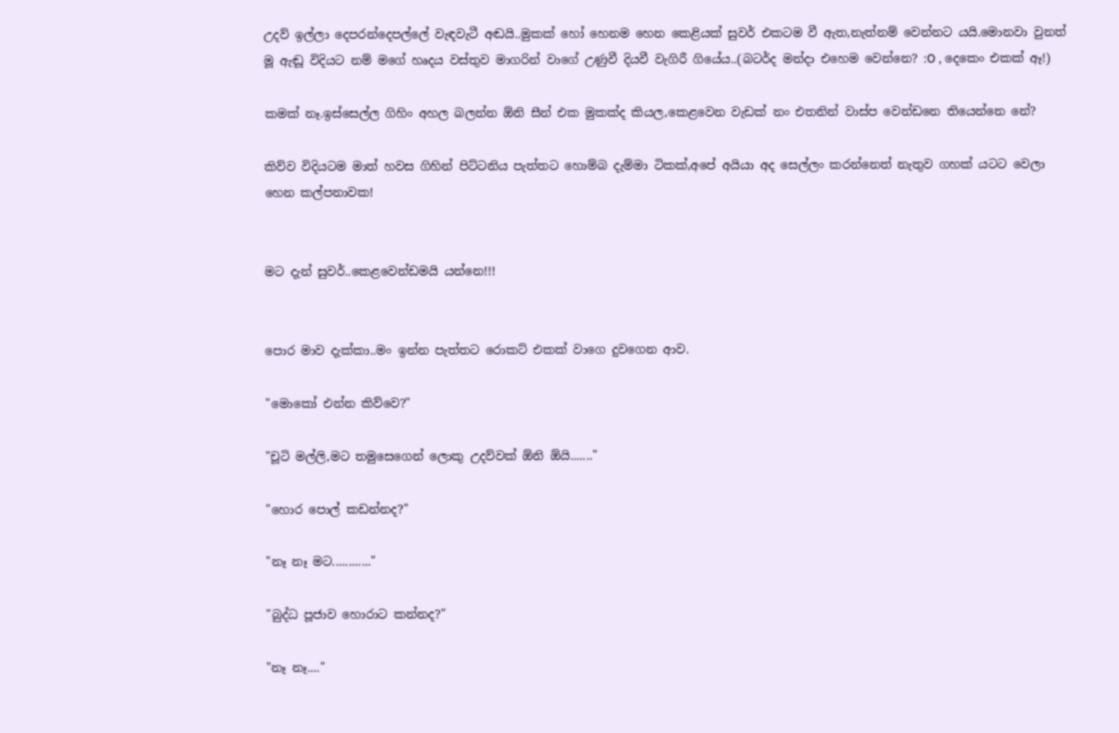උදව් ඉල්ලා දෙපරන්දෙපල්ලේ වැඳවැටී අඬයි..මුකක් හෝ හෙනම හෙන කෙළියක් සුවර් එකටම වී ඇත,නැත්නම් වෙන්නට යයි.මොනවා වුනත් මූ ඇඬූ විදියට නම් මගේ හෘදය වස්තුව මාගරින් වාගේ උණුවී දියවී වැගිරී ගියේය..(බටර්ද මන්දා එහෙම වෙන්නෙ? :O , දෙකෙං එකක් ඈ!)

කමක් නෑ.ඉස්සෙල්ල ගිහිං අහල බලන්න ඕනි සීන් එක මුකක්ද කියල,කෙළවෙන වැඩක් නං එතනින් වාස්ප වෙන්ඩනෙ තියෙන්නෙ නේ?

කිව්ව විදියටම මාත් හවස ගිහින් පිට්ටනිය පැත්තට හොම්බ දැම්මා ටිකක්,අපේ අයියා අද සෙල්ලං කරන්නෙත් නැතුව ගහක් යටට වෙලා හෙන කල්පනාවක!


මට දැන් සුවර්..කෙළවෙන්ඩමයි යන්නෙ!!!


පොර මාව දැක්කා..මං ඉන්න පැත්තට රොකට් එකක් වාගෙ දුවගෙන ආව.

"මොකෝ එන්න කිව්වෙ?"

"චූටි මල්ලි,මට තමුසෙගෙන් ලොකු උදව්වක් ඕනි ඕයි......."

"හොර පොල් කඩන්නද?"

"නෑ නෑ මට............"

"බුද්ධ පූජාව හොරාට කන්නද?"

"නෑ නෑ...."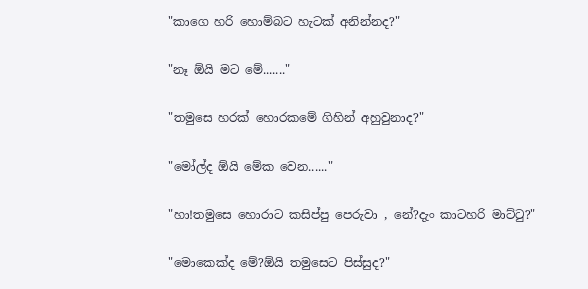"කාගෙ හරි හොම්බට හැටක් අනින්නද?"

"නෑ ඕයි මට මේ......."

"තමුසෙ හරක් හොරකමේ ගිහින් අහුවුනාද?"

"මෝල්ද ඕයි මේක වෙන......"

"හා!තමුසෙ හොරාට කසිප්පු පෙරුවා , නේ?දැං කාටහරි මාට්ටු?"

"මොකෙක්ද මේ?ඕයි තමුසෙට පිස්සුද?"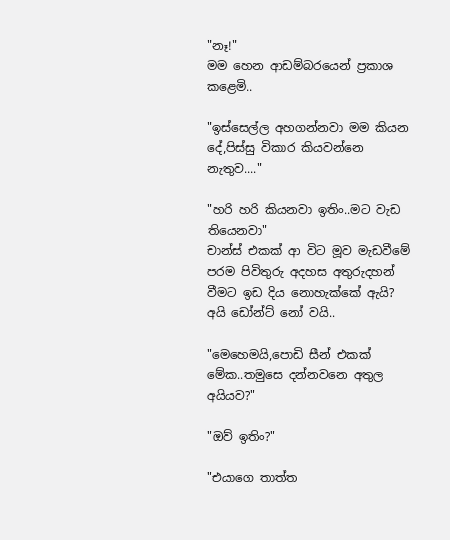"නෑ!"
මම හෙන ආඩම්බරයෙන් ප්‍රකාශ කළෙමි..

"ඉස්සෙල්ල අහගන්නවා මම කියන දේ,පිස්සු විකාර කියවන්නෙ නැතුව...."

"හරි හරි කියනවා ඉතිං..මට වැඩ තියෙනවා"
චාන්ස් එකක් ආ විට මූව මැඩවීමේ පරම පිවිතුරු අදහස අතුරුදහන් වීමට ඉඩ දිය නොහැක්කේ ඇයි?
අයි ඩෝන්ට් නෝ වයි..

"මෙහෙමයි,පොඩි සීන් එකක් මේක..තමුසෙ දන්නවනෙ අතුල අයියව?"

"ඔව් ඉතිං?"

"එයාගෙ තාත්ත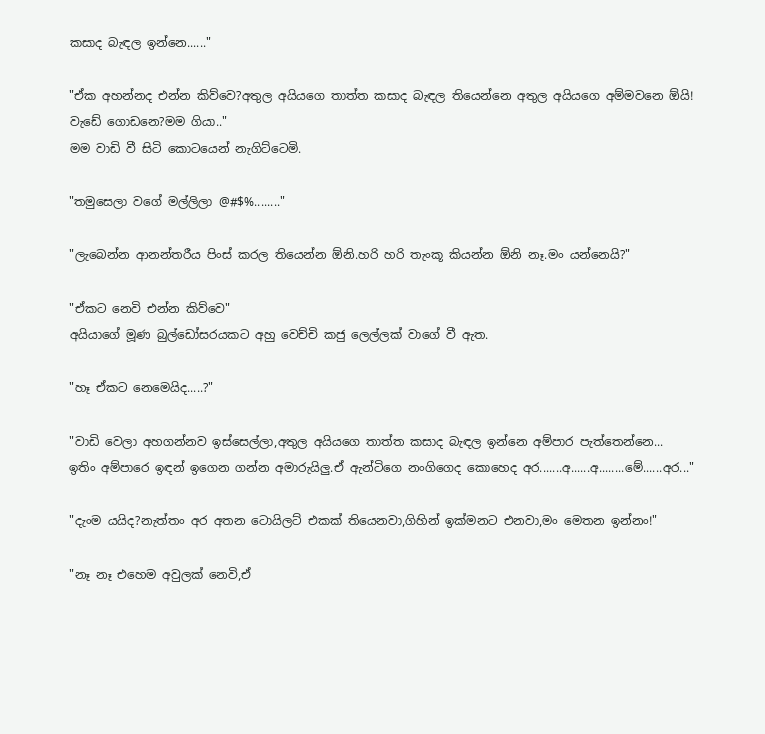කසාද බැඳල ඉන්නෙ......"

"ඒක අහන්නද එන්න කිව්වෙ?අතුල අයියගෙ තාත්ත කසාද බැඳල තියෙන්නෙ අතුල අයියගෙ අම්මවනෙ ඕයි!
වැඩේ ගොඩනෙ?මම ගියා.."
මම වාඩි වී සිටි කොටයෙන් නැගිට්ටෙමි.

"තමුසෙලා වගේ මල්ලිලා @#$%........"

"ලැබෙන්න ආනන්තරීය පිංස් කරල තියෙන්න ඕනි.හරි හරි තැංකූ කියන්න ඕනි නෑ.මං යන්නෙයි?"

"ඒකට නෙවි එන්න කිව්වෙ"
අයියාගේ මූණ බුල්ඩෝසරයකට අහු වෙච්චි කජු ලෙල්ලක් වාගේ වී ඇත.

"හෑ ඒකට නෙමෙයිද.....?"

"වාඩි වෙලා අහගන්නව ඉස්සෙල්ලා,අතුල අයියගෙ තාත්ත කසාද බැඳල ඉන්නෙ අම්පාර පැත්තෙන්නෙ...
ඉතිං අම්පාරෙ ඉඳන් ඉගෙන ගන්න අමාරුයිලු.ඒ ඇන්ටිගෙ නංගිගෙද කොහෙද අර.......අ......අ........මේ......අර..."

"දැංම යයිද?නැත්තං අර අතන ටොයිලට් එකක් තියෙනවා,ගිහින් ඉක්මනට එනවා,මං මෙතන ඉන්නං!"

"නෑ නෑ එහෙම අවුලක් නෙවි,ඒ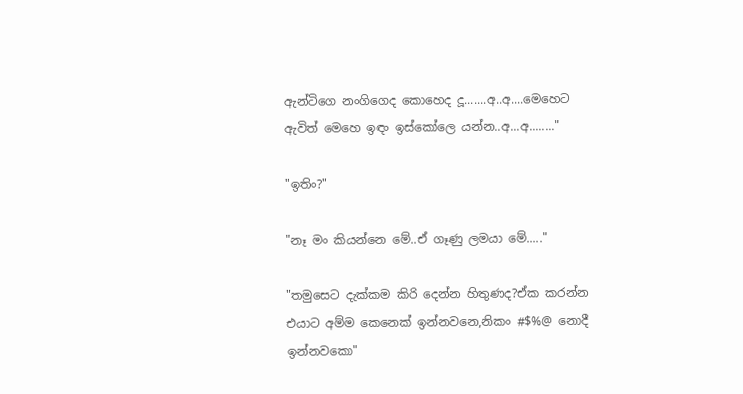ඇන්ටිගෙ නංගිගෙද කොහෙද දූ.......අ..අ....මෙහෙට ඇවිත් මෙහෙ ඉඳං ඉස්කෝලෙ යන්න..අ...අ........"

"ඉතිං?"

"නෑ මං කියන්නෙ මේ..ඒ ගෑණු ලමයා මේ....."

"තමුසෙට දැක්කම කිරි දෙන්න හිතුණද?ඒක කරන්න එයාට අම්ම කෙනෙක් ඉන්නවනෙ,නිකං #$%@ නොදී ඉන්නවකො"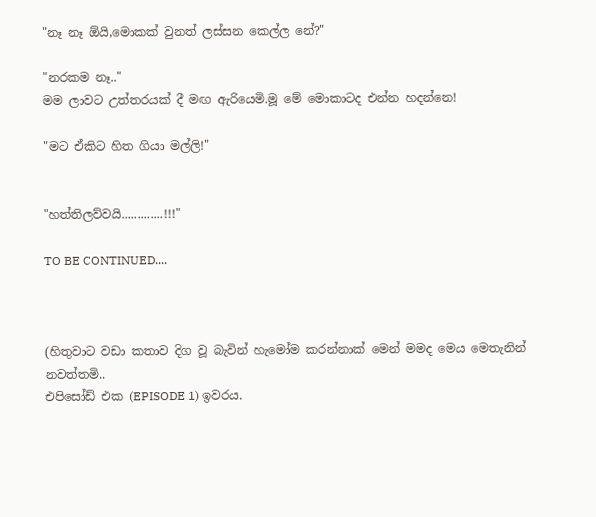"නෑ නෑ ඕයි,මොකක් වුනත් ලස්සන කෙල්ල නේ?"

"නරකම නෑ.."
මම ලාවට උත්තරයක් දී මඟ ඇරියෙමි.මූ මේ මොකාටද එන්න හදන්නෙ!

"මට ඒකිට හිත ගියා මල්ලි!"


"හත්තිලව්වයි.............!!!"

TO BE CONTINUED....



(හිතුවාට වඩා කතාව දිග වූ බැවින් හැමෝම කරන්නාක් මෙන් මමද මෙය මෙතැනින් නවත්තමි..
එපිසෝඩ් එක (EPISODE 1) ඉවරය.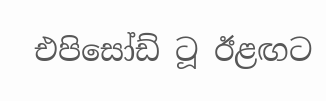එපිසෝඩ් ටූ ඊළඟට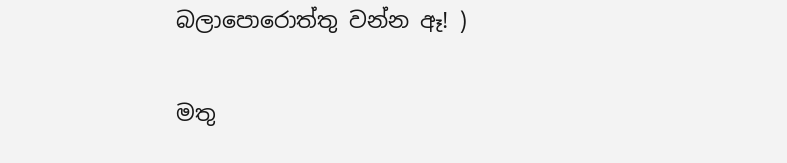බලාපොරොත්තු වන්න ඈ! )

මතු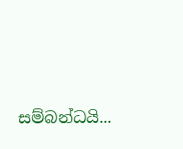සම්බන්ධයි...